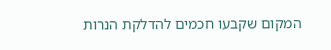המקום שקבעו חכמים להדלקת הנרות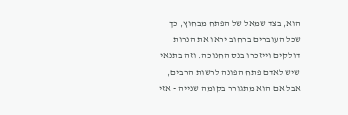הוא, בצד שמאל של הפתח מבחוץ, כך שכל העוברים ברחוב יראו את הנרות דולקים וייזכרו בנס החנוכה. וזה בתנאי שיש לאדם פתח הפונה לרשות הרבים, אבל אם הוא מתגורר בקומה שנייה - אזי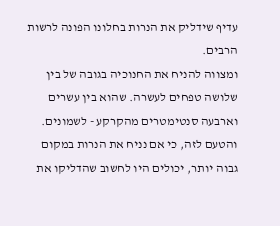עדיף שידליק את הנרות בחלונו הפונה לרשות הרבים.
ומצווה להניח את החנוכיה בגובה של בין שלושה טפחים לעשרה. שהוא בין עשרים וארבעה סנטימטרים מהקרקע - לשמונים. והטעם לזה, כי אם נניח את הנרות במקום גבוה יותר, יכולים היו לחשוב שהדליקו את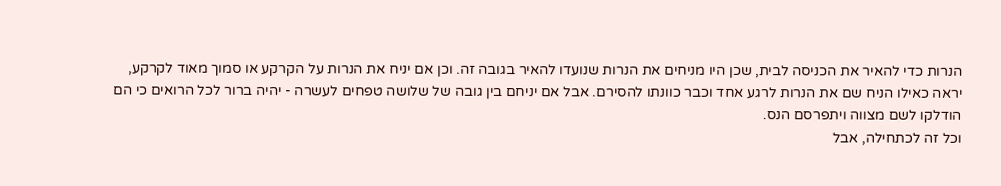הנרות כדי להאיר את הכניסה לבית, שכן היו מניחים את הנרות שנועדו להאיר בגובה זה. וכן אם יניח את הנרות על הקרקע או סמוך מאוד לקרקע, יראה כאילו הניח שם את הנרות לרגע אחד וכבר כוונתו להסירם. אבל אם יניחם בין גובה של שלושה טפחים לעשרה - יהיה ברור לכל הרואים כי הם הודלקו לשם מצווה ויתפרסם הנס.
וכל זה לכתחילה, אבל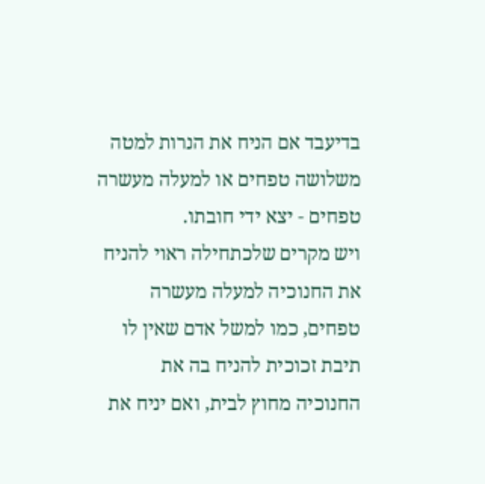בדיעבד אם הניח את הנרות למטה משלושה טפחים או למעלה מעשרה טפחים - יצא ידי חובתו.
ויש מקרים שלכתחילה ראוי להניח את החנוכיה למעלה מעשרה טפחים, כמו למשל אדם שאין לו תיבת זכוכית להניח בה את החנוכיה מחוץ לבית, ואם יניח את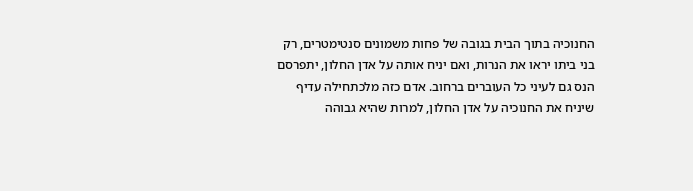החנוכיה בתוך הבית בגובה של פחות משמונים סנטימטרים, רק בני ביתו יראו את הנרות, ואם יניח אותה על אדן החלון, יתפרסם הנס גם לעיני כל העוברים ברחוב. אדם כזה מלכתחילה עדיף שיניח את החנוכיה על אדן החלון, למרות שהיא גבוהה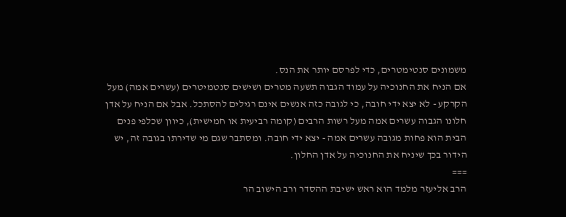משמונים סנטימטרים, כדי לפרסם יותר את הנס.
אם הניח את החנוכיה על עמוד הגבוה תשעה מטרים ושישים סנטמיטרים (עשרים אמה) מעל הקרקע - לא יצא ידי חובה, כי לגובה כזה אנשים אינם רגילים להסתכל. אבל אם הניח על אדן חלונו הגבוה עשרים אמה מעל רשות הרבים (קומה רביעית או חמישית), כיוון שכלפי פנים הבית הוא פחות מגובה עשרים אמה - יצא ידי חובה. ומסתבר שגם מי שדירתו בגובה זה, יש הידור בכך שיניח את החנוכיה על אדן החלון.
===
הרב אליעזר מלמד הוא ראש ישיבת ההסדר ורב הישוב הר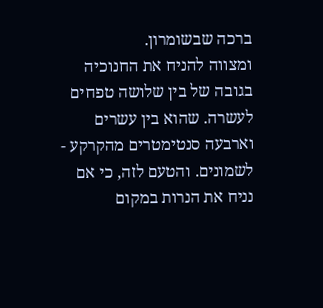ברכה שבשומרון.
ומצווה להניח את החנוכיה בגובה של בין שלושה טפחים לעשרה. שהוא בין עשרים וארבעה סנטימטרים מהקרקע - לשמונים. והטעם לזה, כי אם נניח את הנרות במקום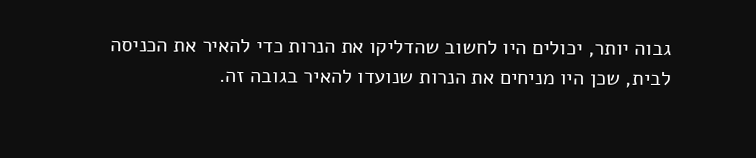גבוה יותר, יכולים היו לחשוב שהדליקו את הנרות כדי להאיר את הכניסה לבית, שכן היו מניחים את הנרות שנועדו להאיר בגובה זה.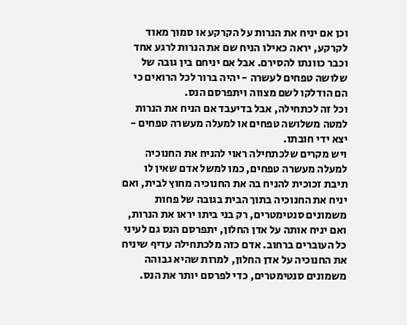וכן אם יניח את הנרות על הקרקע או סמוך מאוד לקרקע, יראה כאילו הניח שם את הנרות לרגע אחד וכבר כוונתו להסירם. אבל אם יניחם בין גובה של שלושה טפחים לעשרה - יהיה ברור לכל הרואים כי הם הודלקו לשם מצווה ויתפרסם הנס.
וכל זה לכתחילה, אבל בדיעבד אם הניח את הנרות למטה משלושה טפחים או למעלה מעשרה טפחים - יצא ידי חובתו.
ויש מקרים שלכתחילה ראוי להניח את החנוכיה למעלה מעשרה טפחים, כמו למשל אדם שאין לו תיבת זכוכית להניח בה את החנוכיה מחוץ לבית, ואם יניח את החנוכיה בתוך הבית בגובה של פחות משמונים סנטימטרים, רק בני ביתו יראו את הנרות, ואם יניח אותה על אדן החלון, יתפרסם הנס גם לעיני כל העוברים ברחוב. אדם כזה מלכתחילה עדיף שיניח את החנוכיה על אדן החלון, למרות שהיא גבוהה משמונים סנטימטרים, כדי לפרסם יותר את הנס.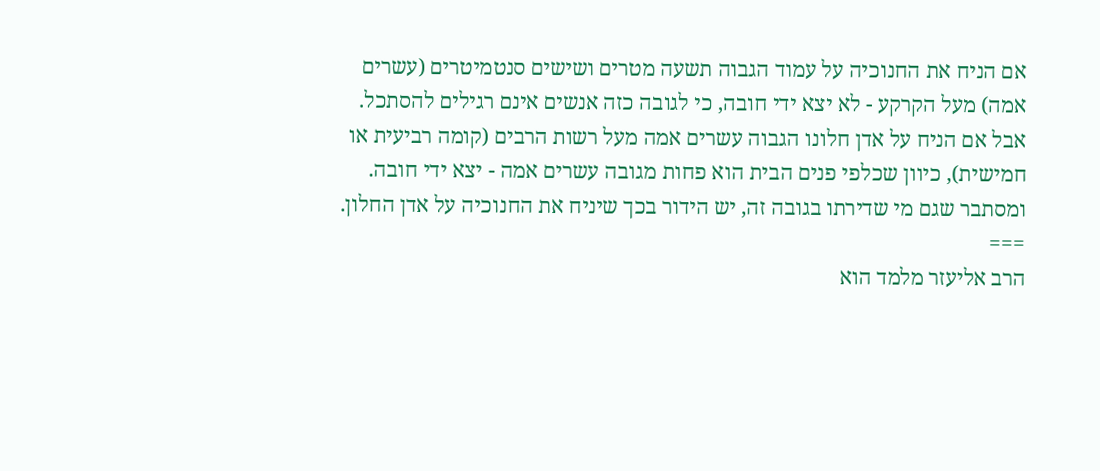אם הניח את החנוכיה על עמוד הגבוה תשעה מטרים ושישים סנטמיטרים (עשרים אמה) מעל הקרקע - לא יצא ידי חובה, כי לגובה כזה אנשים אינם רגילים להסתכל. אבל אם הניח על אדן חלונו הגבוה עשרים אמה מעל רשות הרבים (קומה רביעית או חמישית), כיוון שכלפי פנים הבית הוא פחות מגובה עשרים אמה - יצא ידי חובה. ומסתבר שגם מי שדירתו בגובה זה, יש הידור בכך שיניח את החנוכיה על אדן החלון.
===
הרב אליעזר מלמד הוא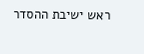ראש ישיבת ההסדר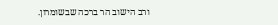ורב הישוב הר ברכה שבשומרון.